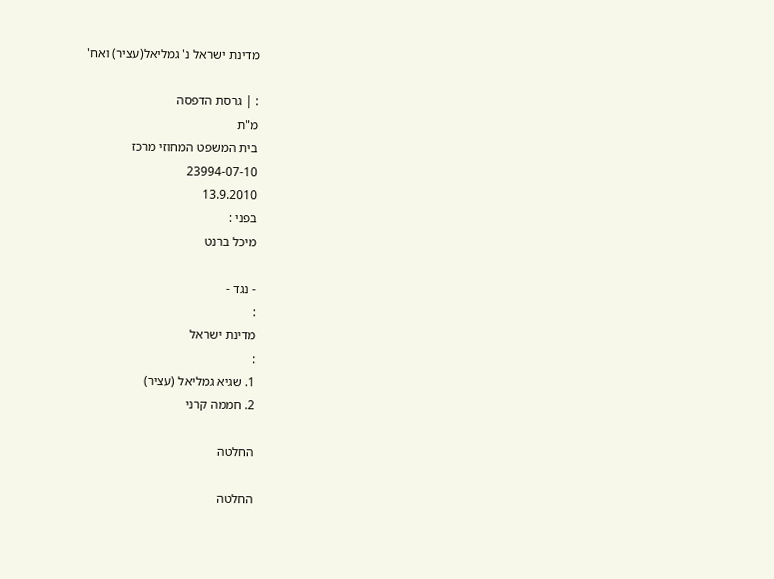מדינת ישראל נ' גמליאל(עציר) ואח'

: | גרסת הדפסה
מ"ת
בית המשפט המחוזי מרכז
23994-07-10
13.9.2010
בפני :
מיכל ברנט

- נגד -
:
מדינת ישראל
:
1. שגיא גמליאל (עציר)
2. חממה קרני

החלטה

החלטה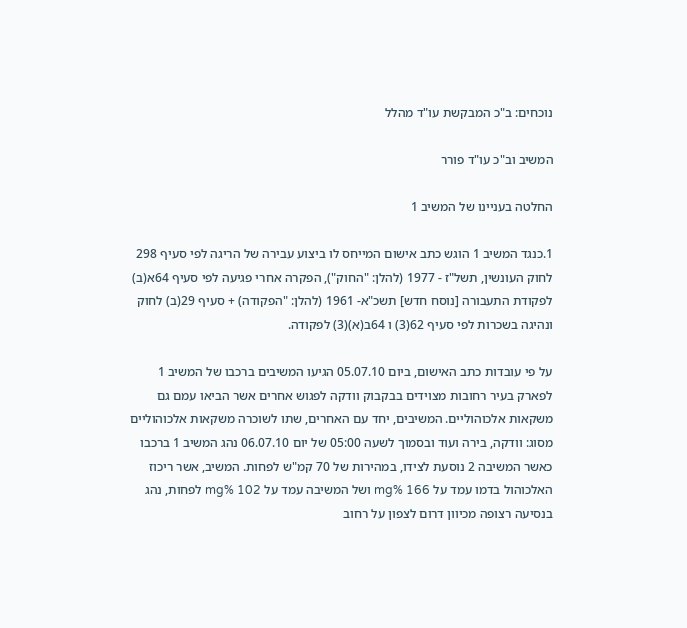נוכחים: ב"כ המבקשת עו"ד מהלל

המשיב וב"כ עו"ד פורר

החלטה בעניינו של המשיב 1

1.כנגד המשיב 1 הוגש כתב אישום המייחס לו ביצוע עבירה של הריגה לפי סעיף 298 לחוק העונשין, תשל"ז - 1977 (להלן: "החוק"), הפקרה אחרי פגיעה לפי סעיף 64א(ב) לפקודת התעבורה [נוסח חדש] תשכ"א- 1961 (להלן: "הפקודה) + סעיף 29(ב) לחוק ונהיגה בשכרות לפי סעיף 62(3) ו 64ב(א)(3) לפקודה.

על פי עובדות כתב האישום, ביום 05.07.10 הגיעו המשיבים ברכבו של המשיב 1 לפארק בעיר רחובות מצוידים בבקבוק וודקה לפגוש אחרים אשר הביאו עמם גם משקאות אלכוהוליים. המשיבים, יחד עם האחרים, שתו לשוכרה משקאות אלכוהוליים מסוג: וודקה, בירה ועוד ובסמוך לשעה 05:00 של יום 06.07.10 נהג המשיב 1 ברכבו כאשר המשיבה 2 נוסעת לצידו, במהירות של 70 קמ"ש לפחות. המשיב, אשר ריכוז האלכוהול בדמו עמד על mg% 166 ושל המשיבה עמד על mg% 102 לפחות, נהג בנסיעה רצופה מכיוון דרום לצפון על רחוב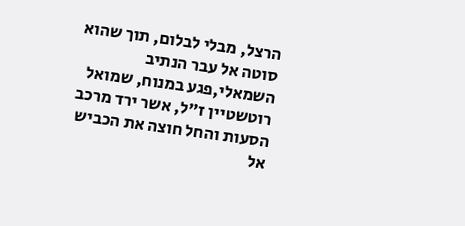הרצל, מבלי לבלום, תוך שהוא סוטה אל עבר הנתיב השמאלי,פגע במנוח, שמואל רוטשטיין ז"ל, אשר ירד מרכב הסעות והחל חוצה את הכביש אל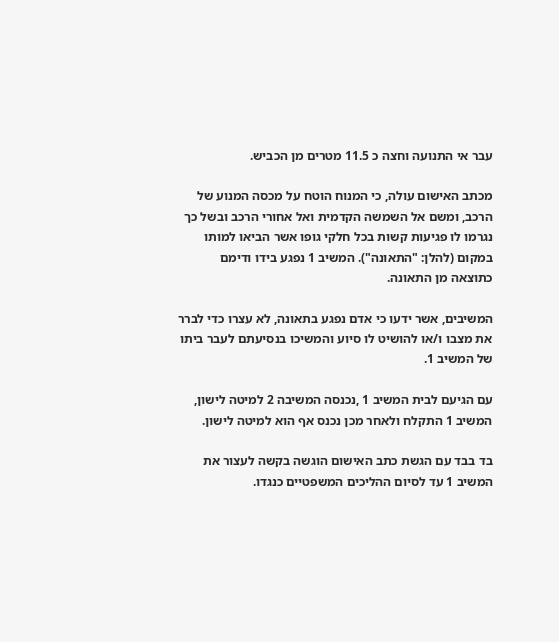עבר אי התנועה וחצה כ 11.5 מטרים מן הכביש.

מכתב האישום עולה, כי המנוח הוטח על מכסה המנוע של הרכב, ומשם אל השמשה הקדמית ואל אחורי הרכב ובשל כך נגרמו לו פגיעות קשות בכל חלקי גופו אשר הביאו למותו במקום (להלן: "התאונה"). המשיב 1 נפגע בידו ודימם כתוצאה מן התאונה.

המשיבים, אשר ידעו כי אדם נפגע בתאונה, לא עצרו כדי לברר את מצבו ו/או להושיט לו סיוע והמשיכו בנסיעתם לעבר ביתו של המשיב 1.

עם הגיעם לבית המשיב 1 ,נכנסה המשיבה 2 למיטה לישון, המשיב 1 התקלח ולאחר מכן נכנס אף הוא למיטה לישון.

בד בבד עם הגשת כתב האישום הוגשה בקשה לעצור את המשיב 1 עד לסיום ההליכים המשפטיים כנגדו.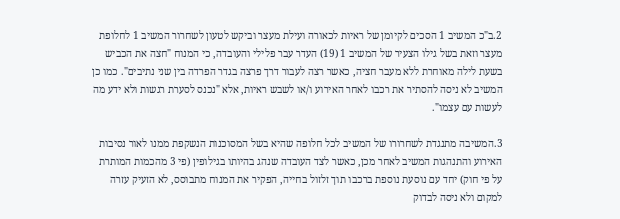2.ב"כ המשיב 1 הסכים לקיומן של ראיות לכאורה ועילת מעצר וביקש לטעון לשחרור המשיב 1 לחלופת מעצר וזאת בשל גילו הצעיר של המשיב 1 (19) העדר עבר פלילי והעובדה, כי המנוח "חצה את הכביש בשעת לילה מאוחרת ללא מעבר חציה, כאשר רצה לעבור דרך פרצה בגדר הפרדה בין שני נתיבים". כמו כן המשיב לא ניסה להסתיר את רכבו לאחר האירוע ו/או לשבש ראיות, אלא "נכנס לסערת רגשות ולא ידע מה לעשות עם עצמו".

3.המשיבה מתנגדת לשחרורו של המשיב לכל חלופה שהיא בשל המסוכנות הנשקפת ממנו לאור נסיבות האירוע והתנהגות המשיב לאחר מכן, כאשר לצד העובדה שנהג בהיותו בגילופין (פי 3 מהכמות המותרת על פי חוק) יחד עם נוסעת נוספת ברכבו תוך זלזול בחייה, הפקיר את המנוח מתבוסס, לא הזעיק עזרה למקום ולא ניסה לבדוק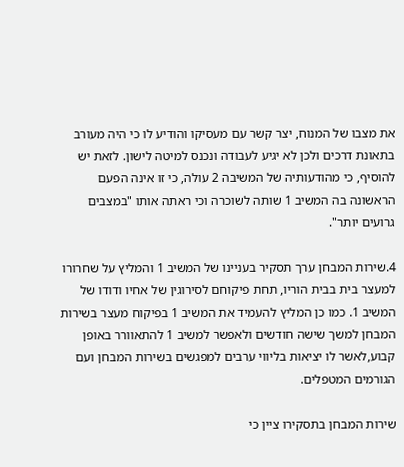את מצבו של המנוח, יצר קשר עם מעסיקו והודיע לו כי היה מעורב בתאונת דרכים ולכן לא יגיע לעבודה ונכנס למיטה לישון. לזאת יש להוסיף, כי מהודעותיה של המשיבה 2 עולה, כי זו אינה הפעם הראשונה בה המשיב 1 שותה לשוכרה וכי ראתה אותו "במצבים גרועים יותר".

4.שירות המבחן ערך תסקיר בעניינו של המשיב 1 והמליץ על שחרורו למעצר בית בבית הוריו, תחת פיקוחם לסירוגין של אחיו ודודו של המשיב 1. כמו כן המליץ להעמיד את המשיב 1 בפיקוח מעצר בשירות המבחן למשך שישה חודשים ולאפשר למשיב 1 להתאוורר באופן קבוע,לאשר לו יציאות בליווי ערבים למפגשים בשירות המבחן ועם הגורמים המטפלים.

שירות המבחן בתסקירו ציין כי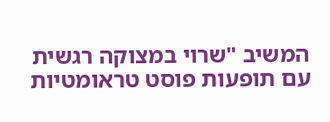המשיב "שרוי במצוקה רגשית עם תופעות פוסט טראומטיות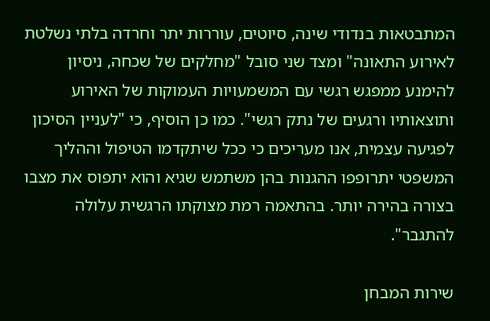המתבטאות בנדודי שינה, סיוטים, עוררות יתר וחרדה בלתי נשלטת לאירוע התאונה" ומצד שני סובל "מחלקים של שכחה, ניסיון להימנע ממפגש רגשי עם המשמעויות העמוקות של האירוע ותוצאותיו ורגעים של נתק רגשי". כמו כן הוסיף, כי "לעניין הסיכון לפגיעה עצמית, אנו מעריכים כי ככל שיתקדמו הטיפול וההליך המשפטי יתרופפו ההגנות בהן משתמש שגיא והוא יתפוס את מצבו בצורה בהירה יותר. בהתאמה רמת מצוקתו הרגשית עלולה להתגבר".

שירות המבחן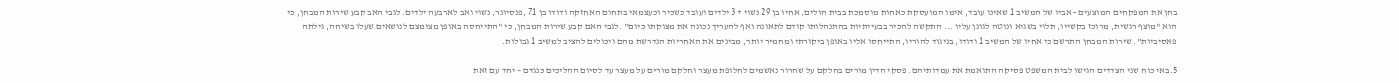בחן את המפקחים המוצעים - אביו של המשיב 1 שאינו עובד, אימו המועסקת כאחות מוסמכת בבית חולים, אחיו בן 29 נשוי + 3 ילדים ועובד כשכיר וכעצמאי בתחום האחזקה ודודו בן 71 ,פנסיונר, נשוי ואב לארבעה ילדים. לגבי האב קבע שירות המבחן, כי הוא "מוצף רגשית, מרוכז בקשייו, תלוי בשגיא ונוטה לגונן עליו ... התקשה להכיר בבעייתיות בהתנהלותו קודם לתאונה ואף להעריך נכונה את מצוקתו כיום" .לגבי האם קבע שירות המבחן, כי "התייחסה באופן מצומצם לנושאים שעלו בשיחה, גילתה פאסיביות". שירות המבחן התרשם כי אחיו של המשיב 1 ודודו, בניגוד להוריו, התייחסו אליו באופן ביקורתי ומחמיר יותר, מבינים את האחריות הנדרשת מהם ויכולים להציב למשיב 1 גבולות.

5.באי כוח שני הצדדים הגישו לבית המשפט פסיקה התואמת את עמדותיהם. פסקי הדין מורים בחלקם על שחרור נאשמים לחלופת מעצר וחלקם מורים על מעצר עד לסיום ההליכים כנגדם – יחד עם זאת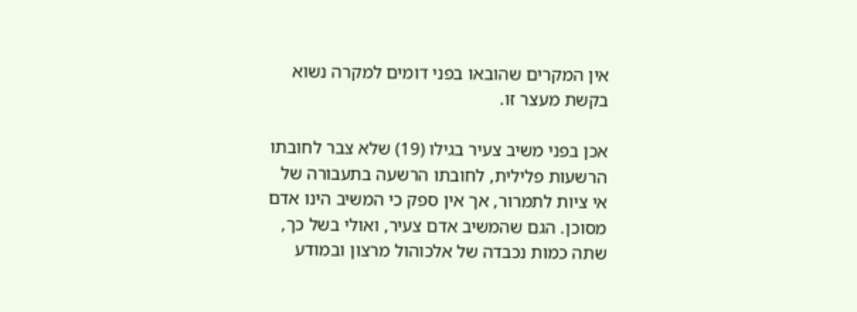אין המקרים שהובאו בפני דומים למקרה נשוא בקשת מעצר זו.

אכן בפני משיב צעיר בגילו (19) שלא צבר לחובתו הרשעות פלילית, לחובתו הרשעה בתעבורה של אי ציות לתמרור, אך אין ספק כי המשיב הינו אדם מסוכן. הגם שהמשיב אדם צעיר, ואולי בשל כך, שתה כמות נכבדה של אלכוהול מרצון ובמודע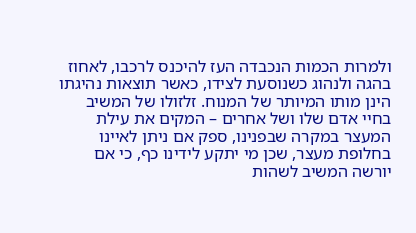ולמרות הכמות הנכבדה העז להיכנס לרכבו, לאחוז בהגה ולנהוג כשנוסעת לצידו, כאשר תוצאות נהיגתו הינן מותו המיותר של המנוח. זלזולו של המשיב בחיי אדם שלו ושל אחרים – המקים את עילת המעצר במקרה שבפנינו, ספק אם ניתן לאיינו בחלופת מעצר, שכן מי יתקע לידינו כף, כי אם יורשה המשיב לשהות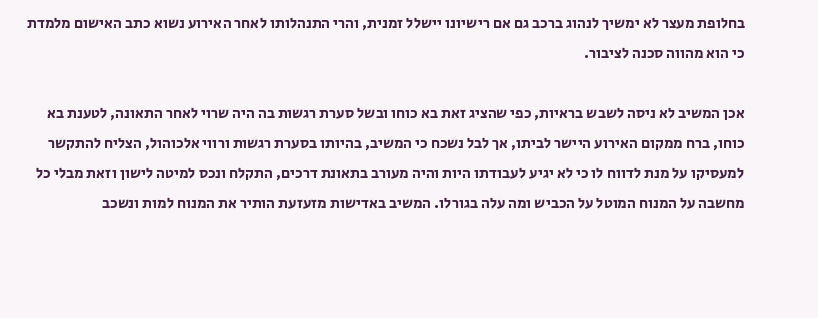בחלופת מעצר לא ימשיך לנהוג ברכב גם אם רישיונו יישלל זמנית, והרי התנהלותו לאחר האירוע נשוא כתב האישום מלמדת כי הוא מהווה סכנה לציבור.

אכן המשיב לא ניסה לשבש בראיות, כפי שהציג זאת בא כוחו ובשל סערת רגשות בה היה שרוי לאחר התאונה, לטענת בא כוחו, ברח ממקום האירוע היישר לביתו, אך לבל נשכח כי המשיב, בהיותו בסערת רגשות ורווי אלכוהול, הצליח להתקשר למעסיקו על מנת לדווח לו כי לא יגיע לעבודתו היות והיה מעורב בתאונת דרכים, התקלח ונכס למיטה לישון וזאת מבלי כל מחשבה על המנוח המוטל על הכביש ומה עלה בגורלו. המשיב באדישות מזעזעת הותיר את המנוח למות ונשכב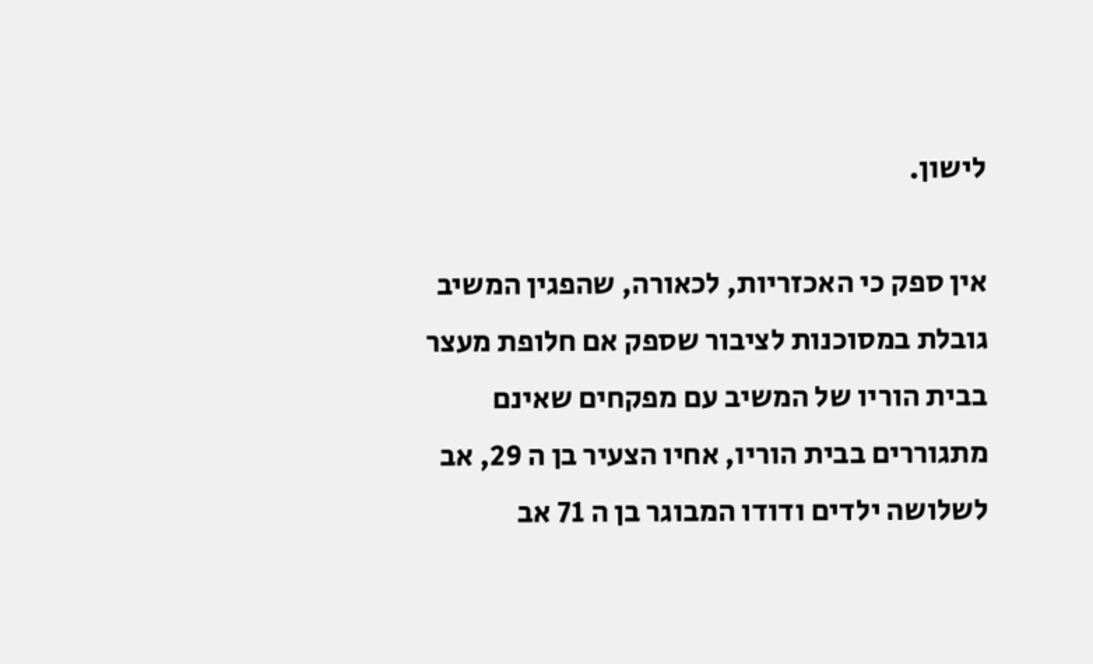לישון.

אין ספק כי האכזריות, לכאורה, שהפגין המשיב גובלת במסוכנות לציבור שספק אם חלופת מעצר בבית הוריו של המשיב עם מפקחים שאינם מתגוררים בבית הוריו, אחיו הצעיר בן ה 29, אב לשלושה ילדים ודודו המבוגר בן ה 71 אב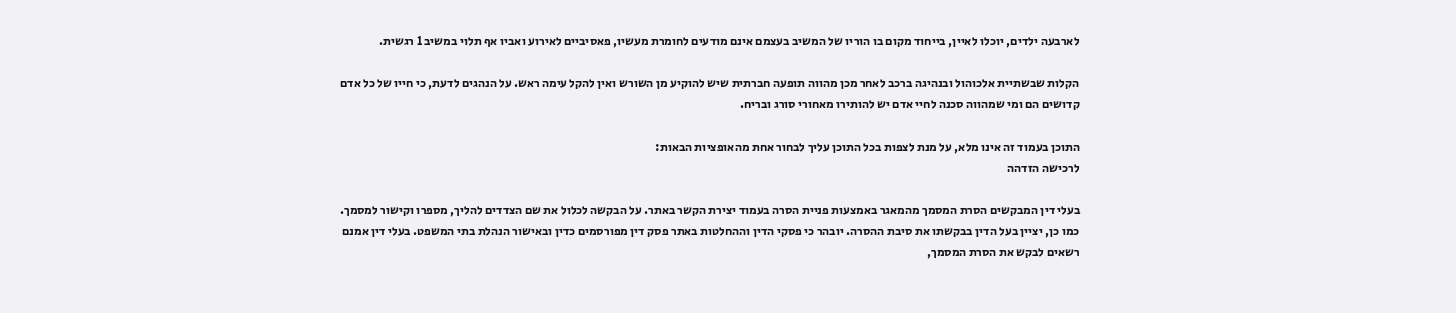לארבעה ילדים, יוכלו לאיין, בייחוד מקום בו הוריו של המשיב בעצמם אינם מודעים לחומרת מעשיו, פאסיביים לאירוע ואביו אף תלוי במשיב 1 רגשית.

הקלות שבשתיית אלכוהול ובנהיגה ברכב לאחר מכן מהווה תופעה חברתית שיש להוקיע מן השורש ואין להקל עימה ראש. על הנהגים לדעת, כי חייו של כל אדם קדושים הם ומי שמהווה סכנה לחיי אדם יש להותירו מאחורי סורג ובריח.

התוכן בעמוד זה אינו מלא, על מנת לצפות בכל התוכן עליך לבחור אחת מהאופציות הבאות:
לרכישה הזדהה

בעלי דין המבקשים הסרת המסמך מהמאגר באמצעות פניית הסרה בעמוד יצירת הקשר באתר. על הבקשה לכלול את שם הצדדים להליך, מספרו וקישור למסמך. כמו כן, יציין בעל הדין בבקשתו את סיבת ההסרה. יובהר כי פסקי הדין וההחלטות באתר פסק דין מפורסמים כדין ובאישור הנהלת בתי המשפט. בעלי דין אמנם רשאים לבקש את הסרת המסמך,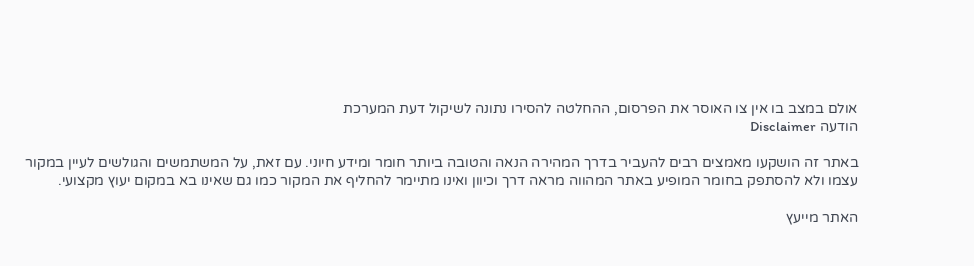אולם במצב בו אין צו האוסר את הפרסום, ההחלטה להסירו נתונה לשיקול דעת המערכת
הודעה Disclaimer

באתר זה הושקעו מאמצים רבים להעביר בדרך המהירה הנאה והטובה ביותר חומר ומידע חיוני. עם זאת, על המשתמשים והגולשים לעיין במקור עצמו ולא להסתפק בחומר המופיע באתר המהווה מראה דרך וכיוון ואינו מתיימר להחליף את המקור כמו גם שאינו בא במקום יעוץ מקצועי.

האתר מייעץ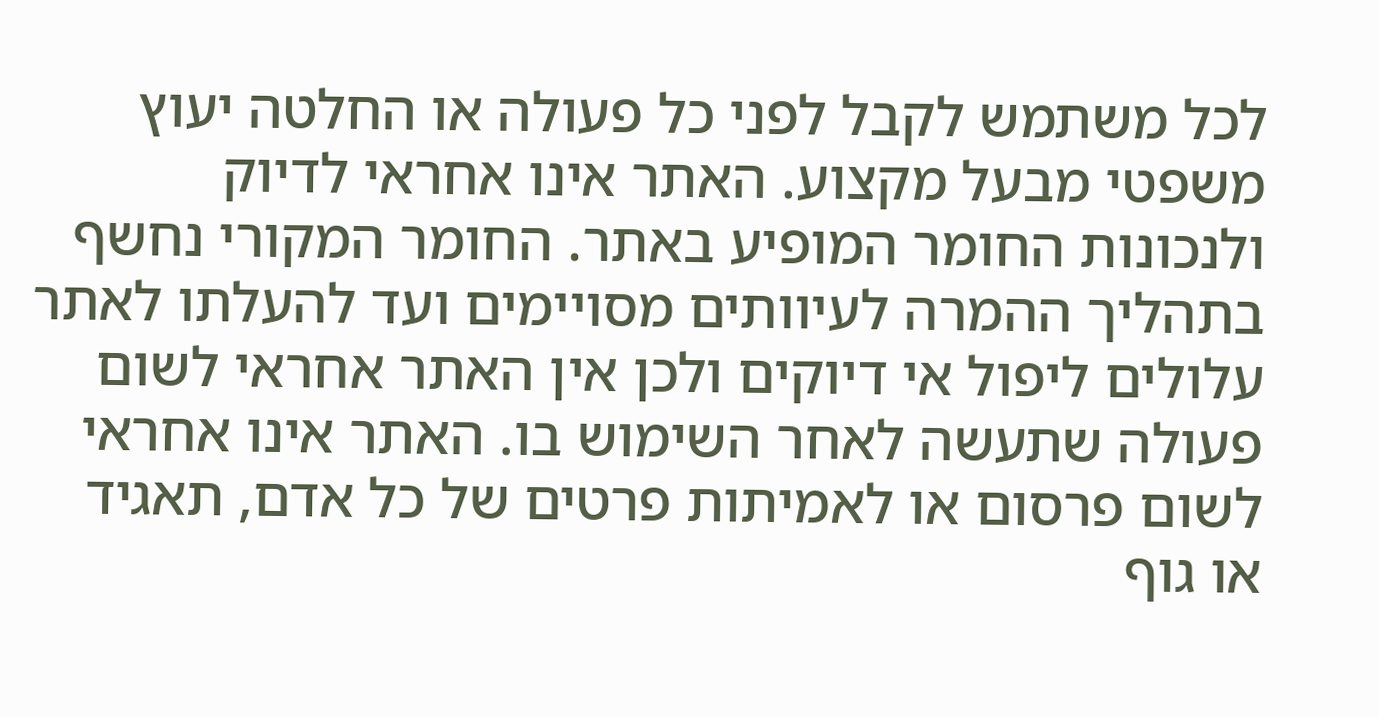לכל משתמש לקבל לפני כל פעולה או החלטה יעוץ משפטי מבעל מקצוע. האתר אינו אחראי לדיוק ולנכונות החומר המופיע באתר. החומר המקורי נחשף בתהליך ההמרה לעיוותים מסויימים ועד להעלתו לאתר עלולים ליפול אי דיוקים ולכן אין האתר אחראי לשום פעולה שתעשה לאחר השימוש בו. האתר אינו אחראי לשום פרסום או לאמיתות פרטים של כל אדם, תאגיד או גוף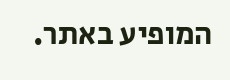המופיע באתר.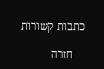כתבות קשורות

    חזרה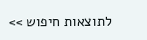לתוצאות חיפוש >>